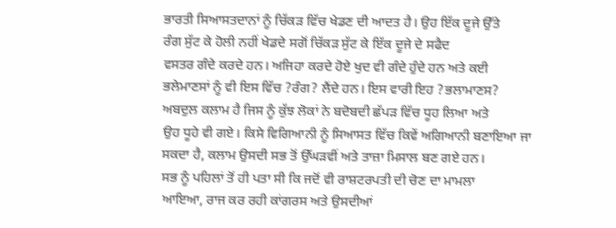ਭਾਰਤੀ ਸਿਆਸਤਦਾਨਾਂ ਨੂੰ ਚਿੱਕੜ ਵਿੱਚ ਖੇਡਣ ਦੀ ਆਦਤ ਹੈ। ਉਹ ਇੱਕ ਦੂਜੇ ਉੱਤੇ
ਰੰਗ ਸੁੱਟ ਕੇ ਹੋਲੀ ਨਹੀਂ ਖੇਡਦੇ ਸਗੋਂ ਚਿੱਕੜ ਸੁੱਟ ਕੇ ਇੱਕ ਦੂਜੇ ਦੇ ਸਫੈਦ
ਵਸਤਰ ਗੰਦੇ ਕਰਦੇ ਹਨ। ਅਜਿਹਾ ਕਰਦੇ ਹੋਏ ਖੁਦ ਵੀ ਗੰਦੇ ਹੁੰਦੇ ਹਨ ਅਤੇ ਕਈ
ਭਲੇਮਾਣਸਾਂ ਨੂੰ ਵੀ ਇਸ ਵਿੱਚ ?ਰੰਗ? ਲੈਂਦੇ ਹਨ। ਇਸ ਵਾਰੀ ਇਹ ?ਭਲਾਮਾਣਸ?
ਅਬਦੁਲ ਕਲਾਮ ਹੈ ਜਿਸ ਨੂੰ ਕੁੱਝ ਲੋਕਾਂ ਨੇ ਬਦੋਬਦੀ ਛੱਪੜ ਵਿੱਚ ਧੂਹ ਲਿਆ ਅਤੇ
ਉਹ ਧੂਹੇ ਵੀ ਗਏ। ਕਿਸੇ ਵਿਗਿਆਨੀ ਨੂੰ ਸਿਆਸਤ ਵਿੱਚ ਕਿਵੇਂ ਅਗਿਆਨੀ ਬਣਾਇਆ ਜਾ
ਸਕਦਾ ਹੈ, ਕਲਾਮ ਉਸਦੀ ਸਭ ਤੋਂ ਉੱਘੜਵੀਂ ਅਤੇ ਤਾਜ਼ਾ ਮਿਸਾਲ ਬਣ ਗਏ ਹਨ।
ਸਭ ਨੂੰ ਪਹਿਲਾਂ ਤੋਂ ਹੀ ਪਤਾ ਸੀ ਕਿ ਜਦੋਂ ਵੀ ਰਾਸ਼ਟਰਪਤੀ ਦੀ ਚੋਣ ਦਾ ਮਾਮਲਾ
ਆਇਆ, ਰਾਜ ਕਰ ਰਹੀ ਕਾਂਗਰਸ ਅਤੇ ਉਸਦੀਆਂ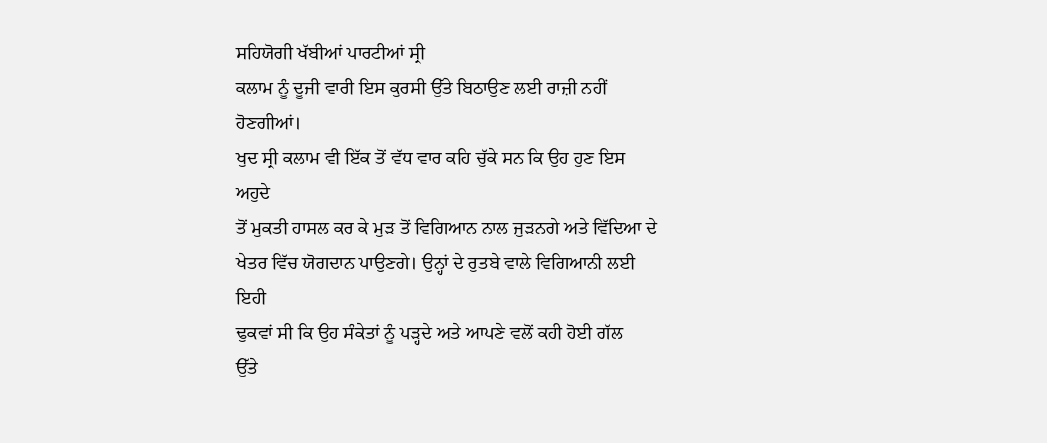ਸਹਿਯੋਗੀ ਖੱਬੀਆਂ ਪਾਰਟੀਆਂ ਸ੍ਰੀ
ਕਲਾਮ ਨੂੰ ਦੂਜੀ ਵਾਰੀ ਇਸ ਕੁਰਸੀ ਉੱਤੇ ਬਿਠਾਉਣ ਲਈ ਰਾਜ਼ੀ ਨਹੀਂ ਹੋਣਗੀਆਂ।
ਖੁਦ ਸ੍ਰੀ ਕਲਾਮ ਵੀ ਇੱਕ ਤੋਂ ਵੱਧ ਵਾਰ ਕਹਿ ਚੁੱਕੇ ਸਨ ਕਿ ਉਹ ਹੁਣ ਇਸ ਅਹੁਦੇ
ਤੋਂ ਮੁਕਤੀ ਹਾਸਲ ਕਰ ਕੇ ਮੁੜ ਤੋਂ ਵਿਗਿਆਨ ਨਾਲ ਜੁੜਨਗੇ ਅਤੇ ਵਿੱਦਿਆ ਦੇ
ਖੇਤਰ ਵਿੱਚ ਯੋਗਦਾਨ ਪਾਉਣਗੇ। ਉਨ੍ਹਾਂ ਦੇ ਰੁਤਬੇ ਵਾਲੇ ਵਿਗਿਆਨੀ ਲਈ ਇਹੀ
ਢੁਕਵਾਂ ਸੀ ਕਿ ਉਹ ਸੰਕੇਤਾਂ ਨੂੰ ਪੜ੍ਹਦੇ ਅਤੇ ਆਪਣੇ ਵਲੋਂ ਕਹੀ ਹੋਈ ਗੱਲ
ਉੱਤੇ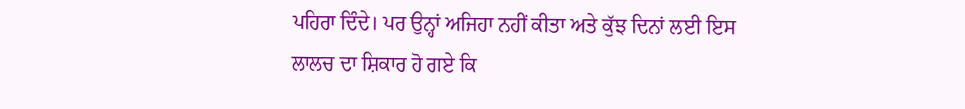ਪਹਿਰਾ ਦਿੰਦੇ। ਪਰ ਉਨ੍ਹਾਂ ਅਜਿਹਾ ਨਹੀਂ ਕੀਤਾ ਅਤੇ ਕੁੱਝ ਦਿਨਾਂ ਲਈ ਇਸ
ਲਾਲਚ ਦਾ ਸ਼ਿਕਾਰ ਹੋ ਗਏ ਕਿ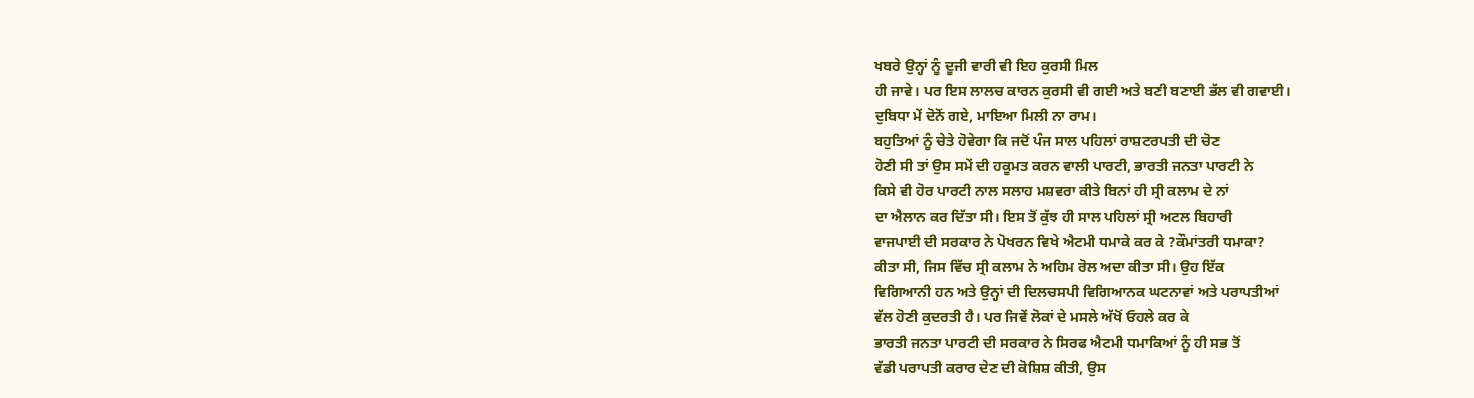ਖਬਰੇ ਉਨ੍ਹਾਂ ਨੂੰ ਦੂਜੀ ਵਾਰੀ ਵੀ ਇਹ ਕੁਰਸੀ ਮਿਲ
ਹੀ ਜਾਵੇ। ਪਰ ਇਸ ਲਾਲਚ ਕਾਰਨ ਕੁਰਸੀ ਵੀ ਗਈ ਅਤੇ ਬਣੀ ਬਣਾਈ ਭੱਲ ਵੀ ਗਵਾਈ।
ਦੁਬਿਧਾ ਮੇਂ ਦੋਨੋਂ ਗਏ, ਮਾਇਆ ਮਿਲੀ ਨਾ ਰਾਮ।
ਬਹੁਤਿਆਂ ਨੂੰ ਚੇਤੇ ਹੋਵੇਗਾ ਕਿ ਜਦੋਂ ਪੰਜ ਸਾਲ ਪਹਿਲਾਂ ਰਾਸ਼ਟਰਪਤੀ ਦੀ ਚੋਣ
ਹੋਣੀ ਸੀ ਤਾਂ ਉਸ ਸਮੇਂ ਦੀ ਹਕੂਮਤ ਕਰਨ ਵਾਲੀ ਪਾਰਟੀ, ਭਾਰਤੀ ਜਨਤਾ ਪਾਰਟੀ ਨੇ
ਕਿਸੇ ਵੀ ਹੋਰ ਪਾਰਟੀ ਨਾਲ ਸਲਾਹ ਮਸ਼ਵਰਾ ਕੀਤੇ ਬਿਨਾਂ ਹੀ ਸ੍ਰੀ ਕਲਾਮ ਦੇ ਨਾਂ
ਦਾ ਐਲਾਨ ਕਰ ਦਿੱਤਾ ਸੀ। ਇਸ ਤੋਂ ਕੁੱਝ ਹੀ ਸਾਲ ਪਹਿਲਾਂ ਸ੍ਰੀ ਅਟਲ ਬਿਹਾਰੀ
ਵਾਜਪਾਈ ਦੀ ਸਰਕਾਰ ਨੇ ਪੋਖਰਨ ਵਿਖੇ ਐਟਮੀ ਧਮਾਕੇ ਕਰ ਕੇ ?ਕੌਮਾਂਤਰੀ ਧਮਾਕਾ?
ਕੀਤਾ ਸੀ, ਜਿਸ ਵਿੱਚ ਸ੍ਰੀ ਕਲਾਮ ਨੇ ਅਹਿਮ ਰੋਲ ਅਦਾ ਕੀਤਾ ਸੀ। ਉਹ ਇੱਕ
ਵਿਗਿਆਨੀ ਹਨ ਅਤੇ ਉਨ੍ਹਾਂ ਦੀ ਦਿਲਚਸਪੀ ਵਿਗਿਆਨਕ ਘਟਨਾਵਾਂ ਅਤੇ ਪਰਾਪਤੀਆਂ
ਵੱਲ ਹੋਣੀ ਕੁਦਰਤੀ ਹੈ। ਪਰ ਜਿਵੇਂ ਲੋਕਾਂ ਦੇ ਮਸਲੇ ਅੱਖੋਂ ਓਹਲੇ ਕਰ ਕੇ
ਭਾਰਤੀ ਜਨਤਾ ਪਾਰਟੀ ਦੀ ਸਰਕਾਰ ਨੇ ਸਿਰਫ ਐਟਮੀ ਧਮਾਕਿਆਂ ਨੂੰ ਹੀ ਸਭ ਤੋਂ
ਵੱਡੀ ਪਰਾਪਤੀ ਕਰਾਰ ਦੇਣ ਦੀ ਕੋਸ਼ਿਸ਼ ਕੀਤੀ, ਉਸ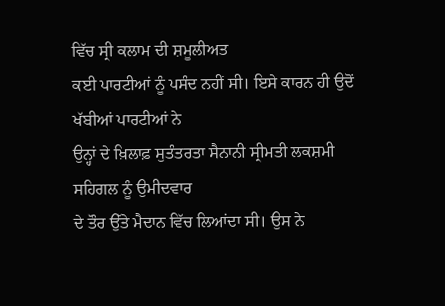ਵਿੱਚ ਸ੍ਰੀ ਕਲਾਮ ਦੀ ਸ਼ਮੂਲੀਅਤ
ਕਈ ਪਾਰਟੀਆਂ ਨੂੰ ਪਸੰਦ ਨਹੀਂ ਸੀ। ਇਸੇ ਕਾਰਨ ਹੀ ਉਦੋਂ ਖੱਬੀਆਂ ਪਾਰਟੀਆਂ ਨੇ
ਉਨ੍ਹਾਂ ਦੇ ਖ਼ਿਲਾਫ਼ ਸੁਤੰਤਰਤਾ ਸੈਨਾਨੀ ਸ੍ਰੀਮਤੀ ਲਕਸ਼ਮੀ ਸਹਿਗਲ ਨੂੰ ਉਮੀਦਵਾਰ
ਦੇ ਤੌਰ ਉੱਤੇ ਮੈਦਾਨ ਵਿੱਚ ਲਿਆਂਦਾ ਸੀ। ਉਸ ਨੇ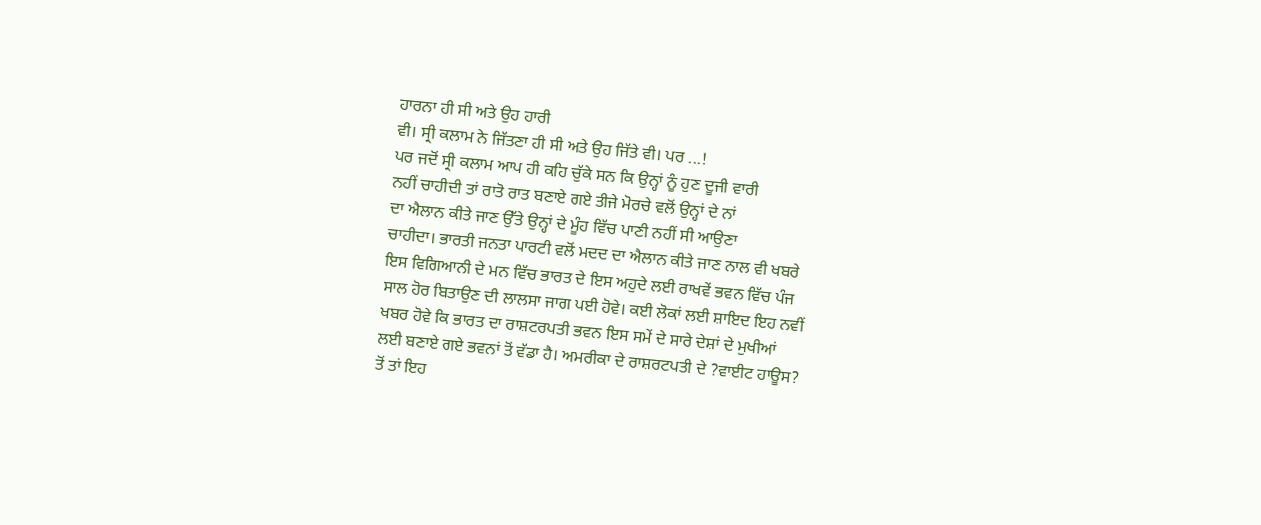ਹਾਰਨਾ ਹੀ ਸੀ ਅਤੇ ਉਹ ਹਾਰੀ
ਵੀ। ਸ੍ਰੀ ਕਲਾਮ ਨੇ ਜਿੱਤਣਾ ਹੀ ਸੀ ਅਤੇ ਉਹ ਜਿੱਤੇ ਵੀ। ਪਰ ...!
ਪਰ ਜਦੋਂ ਸ੍ਰੀ ਕਲਾਮ ਆਪ ਹੀ ਕਹਿ ਚੁੱਕੇ ਸਨ ਕਿ ਉਨ੍ਹਾਂ ਨੂੰ ਹੁਣ ਦੂਜੀ ਵਾਰੀ
ਨਹੀਂ ਚਾਹੀਦੀ ਤਾਂ ਰਾਤੋ ਰਾਤ ਬਣਾਏ ਗਏ ਤੀਜੇ ਮੋਰਚੇ ਵਲੋਂ ਉਨ੍ਹਾਂ ਦੇ ਨਾਂ
ਦਾ ਐਲਾਨ ਕੀਤੇ ਜਾਣ ਉੱਤੇ ਉਨ੍ਹਾਂ ਦੇ ਮੂੰਹ ਵਿੱਚ ਪਾਣੀ ਨਹੀਂ ਸੀ ਆਉਣਾ
ਚਾਹੀਦਾ। ਭਾਰਤੀ ਜਨਤਾ ਪਾਰਟੀ ਵਲੋਂ ਮਦਦ ਦਾ ਐਲਾਨ ਕੀਤੇ ਜਾਣ ਨਾਲ ਵੀ ਖਬਰੇ
ਇਸ ਵਿਗਿਆਨੀ ਦੇ ਮਨ ਵਿੱਚ ਭਾਰਤ ਦੇ ਇਸ ਅਹੁਦੇ ਲਈ ਰਾਖਵੇਂ ਭਵਨ ਵਿੱਚ ਪੰਜ
ਸਾਲ ਹੋਰ ਬਿਤਾਉਣ ਦੀ ਲਾਲਸਾ ਜਾਗ ਪਈ ਹੋਵੇ। ਕਈ ਲੋਕਾਂ ਲਈ ਸ਼ਾਇਦ ਇਹ ਨਵੀਂ
ਖਬਰ ਹੋਵੇ ਕਿ ਭਾਰਤ ਦਾ ਰਾਸ਼ਟਰਪਤੀ ਭਵਨ ਇਸ ਸਮੇਂ ਦੇ ਸਾਰੇ ਦੇਸ਼ਾਂ ਦੇ ਮੁਖੀਆਂ
ਲਈ ਬਣਾਏ ਗਏ ਭਵਨਾਂ ਤੋਂ ਵੱਡਾ ਹੈ। ਅਮਰੀਕਾ ਦੇ ਰਾਸ਼ਰਟਪਤੀ ਦੇ ?ਵਾਈਟ ਹਾਊਸ?
ਤੋਂ ਤਾਂ ਇਹ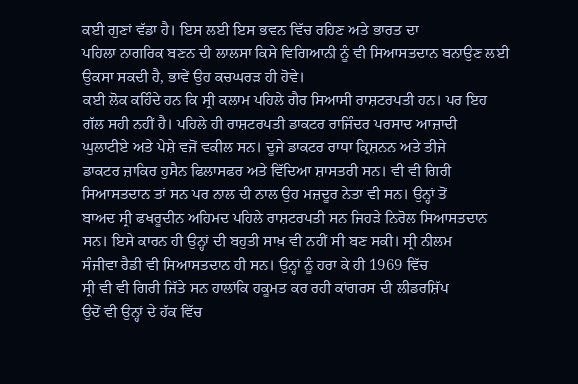ਕਈ ਗੁਣਾਂ ਵੱਡਾ ਹੈ। ਇਸ ਲਈ ਇਸ ਭਵਨ ਵਿੱਚ ਰਹਿਣ ਅਤੇ ਭਾਰਤ ਦਾ
ਪਹਿਲਾ ਨਾਗਰਿਕ ਬਣਨ ਦੀ ਲਾਲਸਾ ਕਿਸੇ ਵਿਗਿਆਨੀ ਨੂੰ ਵੀ ਸਿਆਸਤਦਾਨ ਬਨਾਉਣ ਲਈ
ਉਕਸਾ ਸਕਦੀ ਹੈ, ਭਾਵੇਂ ਉਹ ਕਚਘਰੜ ਹੀ ਹੋਵੇ।
ਕਈ ਲੋਕ ਕਹਿੰਦੇ ਹਨ ਕਿ ਸ੍ਰੀ ਕਲਾਮ ਪਹਿਲੇ ਗੈਰ ਸਿਆਸੀ ਰਾਸ਼ਟਰਪਤੀ ਹਨ। ਪਰ ਇਹ
ਗੱਲ ਸਹੀ ਨਹੀਂ ਹੈ। ਪਹਿਲੇ ਹੀ ਰਾਸ਼ਟਰਪਤੀ ਡਾਕਟਰ ਰਾਜਿੰਦਰ ਪਰਸਾਦ ਆਜ਼ਾਦੀ
ਘੁਲਾਟੀਏ ਅਤੇ ਪੇਸ਼ੇ ਵਜੋਂ ਵਕੀਲ ਸਨ। ਦੂਜੇ ਡਾਕਟਰ ਰਾਧਾ ਕ੍ਰਿਸ਼ਨਨ ਅਤੇ ਤੀਜੇ
ਡਾਕਟਰ ਜ਼ਾਕਿਰ ਹੁਸੈਨ ਫਿਲਾਸਫਰ ਅਤੇ ਵਿੱਦਿਆ ਸ਼ਾਸਤਰੀ ਸਨ। ਵੀ ਵੀ ਗਿਰੀ
ਸਿਆਸਤਦਾਨ ਤਾਂ ਸਨ ਪਰ ਨਾਲ ਦੀ ਨਾਲ ਉਹ ਮਜ਼ਦੂਰ ਨੇਤਾ ਵੀ ਸਨ। ਉਨ੍ਹਾਂ ਤੋਂ
ਬਾਅਦ ਸ੍ਰੀ ਫਖਰੂਦੀਨ ਅਹਿਮਦ ਪਹਿਲੇ ਰਾਸ਼ਟਰਪਤੀ ਸਨ ਜਿਹੜੇ ਨਿਰੋਲ ਸਿਆਸਤਦਾਨ
ਸਨ। ਇਸੇ ਕਾਰਨ ਹੀ ਉਨ੍ਹਾਂ ਦੀ ਬਹੁਤੀ ਸਾਖ਼ ਵੀ ਨਹੀਂ ਸੀ ਬਣ ਸਕੀ। ਸ੍ਰੀ ਨੀਲਮ
ਸੰਜੀਵਾ ਰੈਡੀ ਵੀ ਸਿਆਸਤਦਾਨ ਹੀ ਸਨ। ਉਨ੍ਹਾਂ ਨੂੰ ਹਰਾ ਕੇ ਹੀ 1969 ਵਿੱਚ
ਸ੍ਰੀ ਵੀ ਵੀ ਗਿਰੀ ਜਿੱਤੇ ਸਨ ਹਾਲਾਂਕਿ ਹਕੂਮਤ ਕਰ ਰਹੀ ਕਾਂਗਰਸ ਦੀ ਲੀਡਰਸ਼ਿੱਪ
ਉਦੋਂ ਵੀ ਉਨ੍ਹਾਂ ਦੇ ਹੱਕ ਵਿੱਚ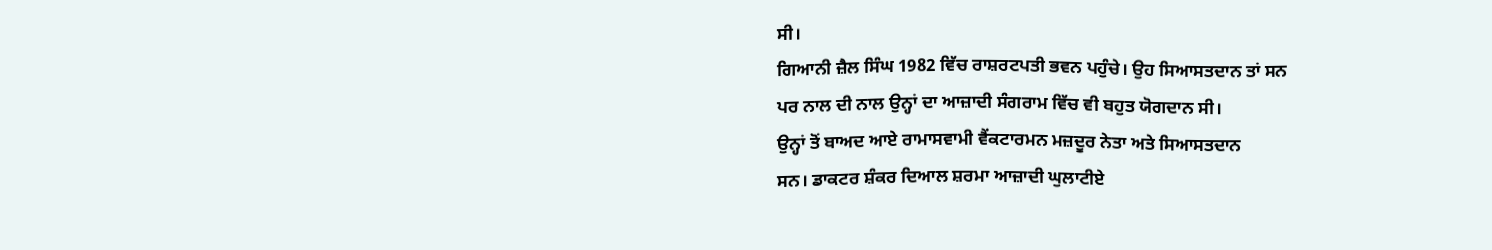ਸੀ।
ਗਿਆਨੀ ਜ਼ੈਲ ਸਿੰਘ 1982 ਵਿੱਚ ਰਾਸ਼ਰਟਪਤੀ ਭਵਨ ਪਹੁੰਚੇ। ਉਹ ਸਿਆਸਤਦਾਨ ਤਾਂ ਸਨ
ਪਰ ਨਾਲ ਦੀ ਨਾਲ ਉਨ੍ਹਾਂ ਦਾ ਆਜ਼ਾਦੀ ਸੰਗਰਾਮ ਵਿੱਚ ਵੀ ਬਹੁਤ ਯੋਗਦਾਨ ਸੀ।
ਉਨ੍ਹਾਂ ਤੋਂ ਬਾਅਦ ਆਏ ਰਾਮਾਸਵਾਮੀ ਵੈਂਕਟਾਰਮਨ ਮਜ਼ਦੂਰ ਨੇਤਾ ਅਤੇ ਸਿਆਸਤਦਾਨ
ਸਨ। ਡਾਕਟਰ ਸ਼ੰਕਰ ਦਿਆਲ ਸ਼ਰਮਾ ਆਜ਼ਾਦੀ ਘੁਲਾਟੀਏ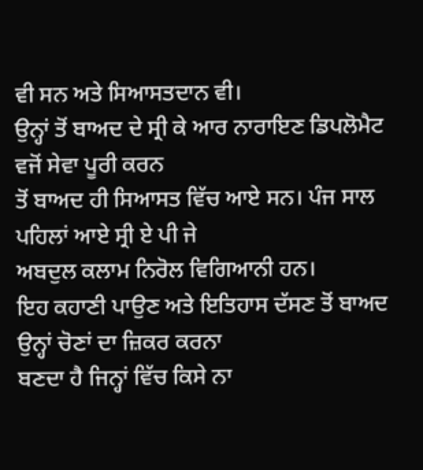ਵੀ ਸਨ ਅਤੇ ਸਿਆਸਤਦਾਨ ਵੀ।
ਉਨ੍ਹਾਂ ਤੋਂ ਬਾਅਦ ਦੇ ਸ੍ਰੀ ਕੇ ਆਰ ਨਾਰਾਇਣ ਡਿਪਲੋਮੈਟ ਵਜੋਂ ਸੇਵਾ ਪੂਰੀ ਕਰਨ
ਤੋਂ ਬਾਅਦ ਹੀ ਸਿਆਸਤ ਵਿੱਚ ਆਏ ਸਨ। ਪੰਜ ਸਾਲ ਪਹਿਲਾਂ ਆਏ ਸ੍ਰੀ ਏ ਪੀ ਜੇ
ਅਬਦੁਲ ਕਲਾਮ ਨਿਰੋਲ ਵਿਗਿਆਨੀ ਹਨ।
ਇਹ ਕਹਾਣੀ ਪਾਉਣ ਅਤੇ ਇਤਿਹਾਸ ਦੱਸਣ ਤੋਂ ਬਾਅਦ ਉਨ੍ਹਾਂ ਚੋਣਾਂ ਦਾ ਜ਼ਿਕਰ ਕਰਨਾ
ਬਣਦਾ ਹੈ ਜਿਨ੍ਹਾਂ ਵਿੱਚ ਕਿਸੇ ਨਾ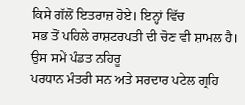ਕਿਸੇ ਗੱਲੋਂ ਇਤਰਾਜ਼ ਹੋਏ। ਇਨ੍ਹਾਂ ਵਿੱਚ
ਸਭ ਤੋਂ ਪਹਿਲੇ ਰਾਸ਼ਟਰਪਤੀ ਦੀ ਚੋਣ ਵੀ ਸ਼ਾਮਲ ਹੈ। ਉਸ ਸਮੇਂ ਪੰਡਤ ਨਹਿਰੂ
ਪਰਧਾਨ ਮੰਤਰੀ ਸਨ ਅਤੇ ਸਰਦਾਰ ਪਟੇਲ ਗ੍ਰਹਿ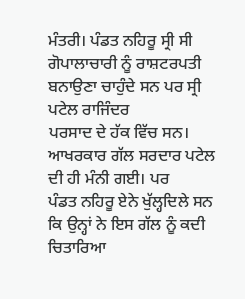ਮੰਤਰੀ। ਪੰਡਤ ਨਹਿਰੂ ਸ੍ਰੀ ਸੀ
ਗੋਪਾਲਾਚਾਰੀ ਨੂੰ ਰਾਸ਼ਟਰਪਤੀ ਬਨਾਉਣਾ ਚਾਹੁੰਦੇ ਸਨ ਪਰ ਸ੍ਰੀ ਪਟੇਲ ਰਾਜਿੰਦਰ
ਪਰਸਾਦ ਦੇ ਹੱਕ ਵਿੱਚ ਸਨ। ਆਖਰਕਾਰ ਗੱਲ ਸਰਦਾਰ ਪਟੇਲ ਦੀ ਹੀ ਮੰਨੀ ਗਈ। ਪਰ
ਪੰਡਤ ਨਹਿਰੂ ਏਨੇ ਖੁੱਲ੍ਹਦਿਲੇ ਸਨ ਕਿ ਉਨ੍ਹਾਂ ਨੇ ਇਸ ਗੱਲ ਨੂੰ ਕਦੀ ਚਿਤਾਰਿਆ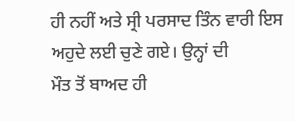ਹੀ ਨਹੀਂ ਅਤੇ ਸ੍ਰੀ ਪਰਸਾਦ ਤਿੰਨ ਵਾਰੀ ਇਸ ਅਹੁਦੇ ਲਈ ਚੁਣੇ ਗਏ। ਉਨ੍ਹਾਂ ਦੀ
ਮੌਤ ਤੋਂ ਬਾਅਦ ਹੀ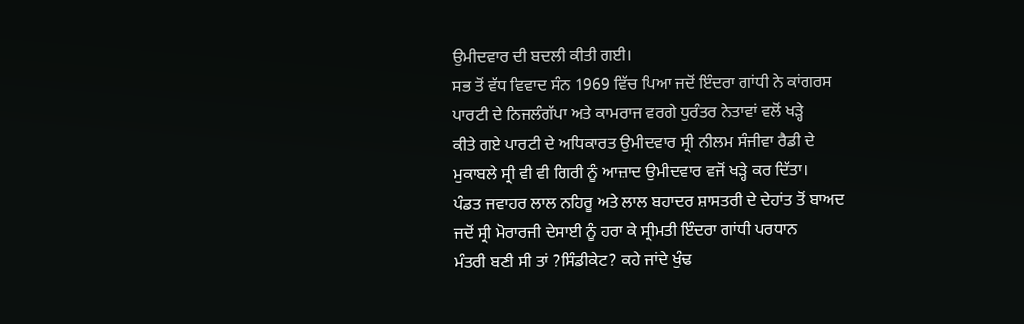ਉਮੀਦਵਾਰ ਦੀ ਬਦਲੀ ਕੀਤੀ ਗਈ।
ਸਭ ਤੋਂ ਵੱਧ ਵਿਵਾਦ ਸੰਨ 1969 ਵਿੱਚ ਪਿਆ ਜਦੋਂ ਇੰਦਰਾ ਗਾਂਧੀ ਨੇ ਕਾਂਗਰਸ
ਪਾਰਟੀ ਦੇ ਨਿਜਲੰਗੱਪਾ ਅਤੇ ਕਾਮਰਾਜ ਵਰਗੇ ਧੁਰੰਤਰ ਨੇਤਾਵਾਂ ਵਲੋਂ ਖੜ੍ਹੇ
ਕੀਤੇ ਗਏ ਪਾਰਟੀ ਦੇ ਅਧਿਕਾਰਤ ਉਮੀਦਵਾਰ ਸ੍ਰੀ ਨੀਲਮ ਸੰਜੀਵਾ ਰੈਡੀ ਦੇ
ਮੁਕਾਬਲੇ ਸ੍ਰੀ ਵੀ ਵੀ ਗਿਰੀ ਨੂੰ ਆਜ਼ਾਦ ਉਮੀਦਵਾਰ ਵਜੋਂ ਖੜ੍ਹੇ ਕਰ ਦਿੱਤਾ।
ਪੰਡਤ ਜਵਾਹਰ ਲਾਲ ਨਹਿਰੂ ਅਤੇ ਲਾਲ ਬਹਾਦਰ ਸ਼ਾਸਤਰੀ ਦੇ ਦੇਹਾਂਤ ਤੋਂ ਬਾਅਦ
ਜਦੋਂ ਸ੍ਰੀ ਮੋਰਾਰਜੀ ਦੇਸਾਈ ਨੂੰ ਹਰਾ ਕੇ ਸ੍ਰੀਮਤੀ ਇੰਦਰਾ ਗਾਂਧੀ ਪਰਧਾਨ
ਮੰਤਰੀ ਬਣੀ ਸੀ ਤਾਂ ?ਸਿੰਡੀਕੇਟ? ਕਹੇ ਜਾਂਦੇ ਖੁੰਢ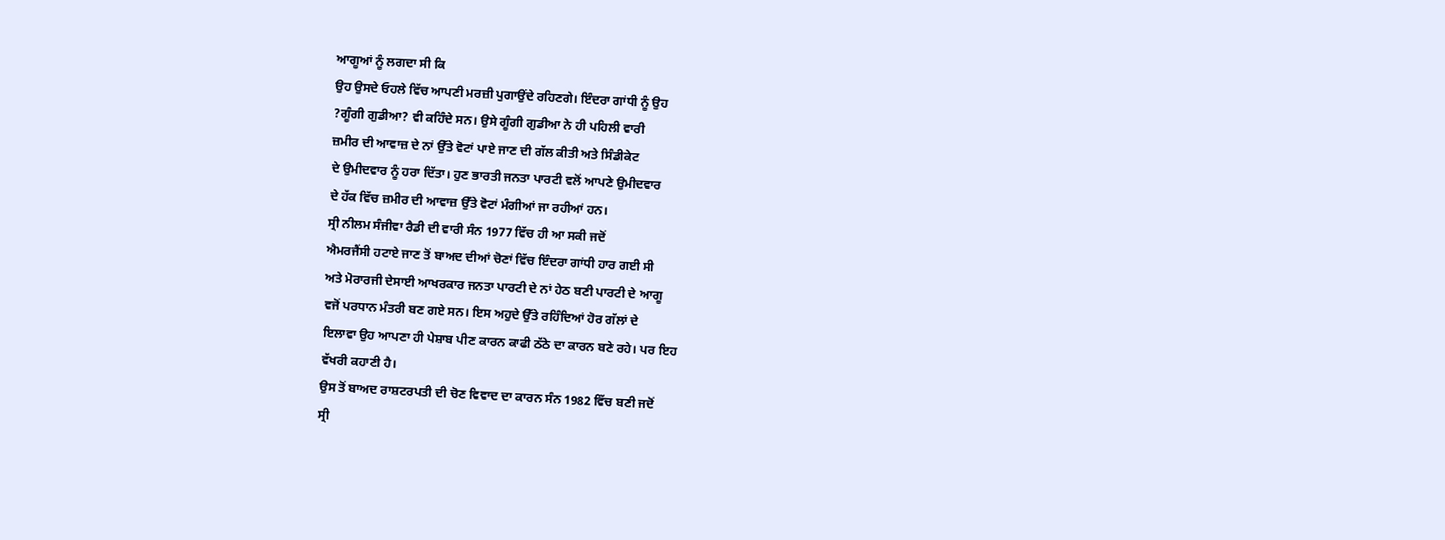ਆਗੂਆਂ ਨੂੰ ਲਗਦਾ ਸੀ ਕਿ
ਉਹ ਉਸਦੇ ਓਹਲੇ ਵਿੱਚ ਆਪਣੀ ਮਰਜ਼ੀ ਪੁਗਾਉਂਦੇ ਰਹਿਣਗੇ। ਇੰਦਰਾ ਗਾਂਧੀ ਨੂੰ ਉਹ
?ਗੂੰਗੀ ਗੁਡੀਆ? ਵੀ ਕਹਿੰਦੇ ਸਨ। ਉਸੇ ਗੂੰਗੀ ਗੁਡੀਆ ਨੇ ਹੀ ਪਹਿਲੀ ਵਾਰੀ
ਜ਼ਮੀਰ ਦੀ ਆਵਾਜ਼ ਦੇ ਨਾਂ ਉੱਤੇ ਵੋਟਾਂ ਪਾਏ ਜਾਣ ਦੀ ਗੱਲ ਕੀਤੀ ਅਤੇ ਸਿੰਡੀਕੇਟ
ਦੇ ਉਮੀਦਵਾਰ ਨੂੰ ਹਰਾ ਦਿੱਤਾ। ਹੁਣ ਭਾਰਤੀ ਜਨਤਾ ਪਾਰਟੀ ਵਲੋਂ ਆਪਣੇ ਉਮੀਦਵਾਰ
ਦੇ ਹੱਕ ਵਿੱਚ ਜ਼ਮੀਰ ਦੀ ਆਵਾਜ਼ ਉੱਤੇ ਵੋਟਾਂ ਮੰਗੀਆਂ ਜਾ ਰਹੀਆਂ ਹਨ।
ਸ੍ਰੀ ਨੀਲਮ ਸੰਜੀਵਾ ਰੈਡੀ ਦੀ ਵਾਰੀ ਸੰਨ 1977 ਵਿੱਚ ਹੀ ਆ ਸਕੀ ਜਦੋਂ
ਐਮਰਜੈਂਸੀ ਹਟਾਏ ਜਾਣ ਤੋਂ ਬਾਅਦ ਦੀਆਂ ਚੋਣਾਂ ਵਿੱਚ ਇੰਦਰਾ ਗਾਂਧੀ ਹਾਰ ਗਈ ਸੀ
ਅਤੇ ਮੋਰਾਰਜੀ ਦੇਸਾਈ ਆਖਰਕਾਰ ਜਨਤਾ ਪਾਰਟੀ ਦੇ ਨਾਂ ਹੇਠ ਬਣੀ ਪਾਰਟੀ ਦੇ ਆਗੂ
ਵਜੋਂ ਪਰਧਾਨ ਮੰਤਰੀ ਬਣ ਗਏ ਸਨ। ਇਸ ਅਹੁਦੇ ਉੱਤੇ ਰਹਿੰਦਿਆਂ ਹੋਰ ਗੱਲਾਂ ਦੇ
ਇਲਾਵਾ ਉਹ ਆਪਣਾ ਹੀ ਪੇਸ਼ਾਬ ਪੀਣ ਕਾਰਨ ਕਾਫੀ ਠੱਠੇ ਦਾ ਕਾਰਨ ਬਣੇ ਰਹੇ। ਪਰ ਇਹ
ਵੱਖਰੀ ਕਹਾਣੀ ਹੈ।
ਉਸ ਤੋਂ ਬਾਅਦ ਰਾਸ਼ਟਰਪਤੀ ਦੀ ਚੋਣ ਵਿਵਾਦ ਦਾ ਕਾਰਨ ਸੰਨ 1982 ਵਿੱਚ ਬਣੀ ਜਦੋਂ
ਸ੍ਰੀ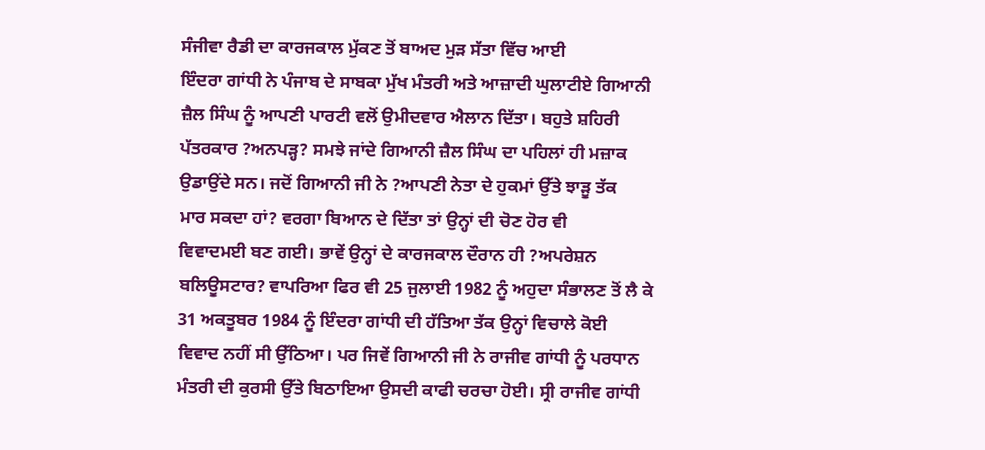ਸੰਜੀਵਾ ਰੈਡੀ ਦਾ ਕਾਰਜਕਾਲ ਮੁੱਕਣ ਤੋਂ ਬਾਅਦ ਮੁੜ ਸੱਤਾ ਵਿੱਚ ਆਈ
ਇੰਦਰਾ ਗਾਂਧੀ ਨੇ ਪੰਜਾਬ ਦੇ ਸਾਬਕਾ ਮੁੱਖ ਮੰਤਰੀ ਅਤੇ ਆਜ਼ਾਦੀ ਘੁਲਾਟੀਏ ਗਿਆਨੀ
ਜ਼ੈਲ ਸਿੰਘ ਨੂੰ ਆਪਣੀ ਪਾਰਟੀ ਵਲੋਂ ਉਮੀਦਵਾਰ ਐਲਾਨ ਦਿੱਤਾ। ਬਹੁਤੇ ਸ਼ਹਿਰੀ
ਪੱਤਰਕਾਰ ?ਅਨਪੜ੍ਹ? ਸਮਝੇ ਜਾਂਦੇ ਗਿਆਨੀ ਜ਼ੈਲ ਸਿੰਘ ਦਾ ਪਹਿਲਾਂ ਹੀ ਮਜ਼ਾਕ
ਉਡਾਉਂਦੇ ਸਨ। ਜਦੋਂ ਗਿਆਨੀ ਜੀ ਨੇ ?ਆਪਣੀ ਨੇਤਾ ਦੇ ਹੁਕਮਾਂ ਉੱਤੇ ਝਾੜੂ ਤੱਕ
ਮਾਰ ਸਕਦਾ ਹਾਂ? ਵਰਗਾ ਬਿਆਨ ਦੇ ਦਿੱਤਾ ਤਾਂ ਉਨ੍ਹਾਂ ਦੀ ਚੋਣ ਹੋਰ ਵੀ
ਵਿਵਾਦਮਈ ਬਣ ਗਈ। ਭਾਵੇਂ ਉਨ੍ਹਾਂ ਦੇ ਕਾਰਜਕਾਲ ਦੌਰਾਨ ਹੀ ?ਅਪਰੇਸ਼ਨ
ਬਲਿਊਸਟਾਰ? ਵਾਪਰਿਆ ਫਿਰ ਵੀ 25 ਜੁਲਾਈ 1982 ਨੂੰ ਅਹੁਦਾ ਸੰਭਾਲਣ ਤੋਂ ਲੈ ਕੇ
31 ਅਕਤੂਬਰ 1984 ਨੂੰ ਇੰਦਰਾ ਗਾਂਧੀ ਦੀ ਹੱਤਿਆ ਤੱਕ ਉਨ੍ਹਾਂ ਵਿਚਾਲੇ ਕੋਈ
ਵਿਵਾਦ ਨਹੀਂ ਸੀ ਉੱਠਿਆ। ਪਰ ਜਿਵੇਂ ਗਿਆਨੀ ਜੀ ਨੇ ਰਾਜੀਵ ਗਾਂਧੀ ਨੂੰ ਪਰਧਾਨ
ਮੰਤਰੀ ਦੀ ਕੁਰਸੀ ਉੱਤੇ ਬਿਠਾਇਆ ਉਸਦੀ ਕਾਫੀ ਚਰਚਾ ਹੋਈ। ਸ੍ਰੀ ਰਾਜੀਵ ਗਾਂਧੀ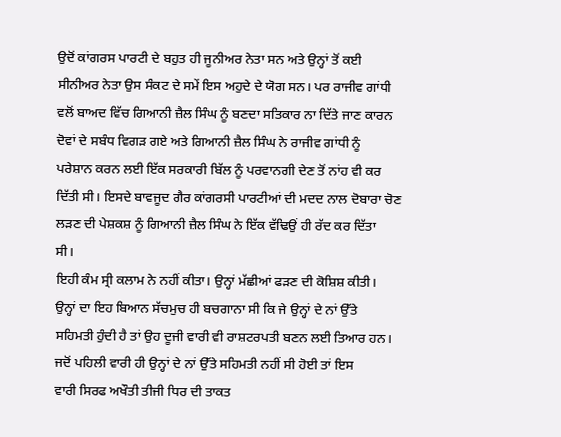ਉਦੋਂ ਕਾਂਗਰਸ ਪਾਰਟੀ ਦੇ ਬਹੁਤ ਹੀ ਜੂਨੀਅਰ ਨੇਤਾ ਸਨ ਅਤੇ ਉਨ੍ਹਾਂ ਤੋਂ ਕਈ
ਸੀਨੀਅਰ ਨੇਤਾ ਉਸ ਸੰਕਟ ਦੇ ਸਮੇਂ ਇਸ ਅਹੁਦੇ ਦੇ ਯੋਗ ਸਨ। ਪਰ ਰਾਜੀਵ ਗਾਂਧੀ
ਵਲੋਂ ਬਾਅਦ ਵਿੱਚ ਗਿਆਨੀ ਜ਼ੈਲ ਸਿੰਘ ਨੂੰ ਬਣਦਾ ਸਤਿਕਾਰ ਨਾ ਦਿੱਤੇ ਜਾਣ ਕਾਰਨ
ਦੋਵਾਂ ਦੇ ਸਬੰਧ ਵਿਗੜ ਗਏ ਅਤੇ ਗਿਆਨੀ ਜ਼ੈਲ ਸਿੰਘ ਨੇ ਰਾਜੀਵ ਗਾਂਧੀ ਨੂੰ
ਪਰੇਸ਼ਾਨ ਕਰਨ ਲਈ ਇੱਕ ਸਰਕਾਰੀ ਬਿੱਲ ਨੂੰ ਪਰਵਾਨਗੀ ਦੇਣ ਤੋਂ ਨਾਂਹ ਵੀ ਕਰ
ਦਿੱਤੀ ਸੀ। ਇਸਦੇ ਬਾਵਜੂਦ ਗੈਰ ਕਾਂਗਰਸੀ ਪਾਰਟੀਆਂ ਦੀ ਮਦਦ ਨਾਲ ਦੋਬਾਰਾ ਚੋਣ
ਲੜਣ ਦੀ ਪੇਸ਼ਕਸ਼ ਨੂੰ ਗਿਆਨੀ ਜ਼ੈਲ ਸਿੰਘ ਨੇ ਇੱਕ ਵੱਢਿਉਂ ਹੀ ਰੱਦ ਕਰ ਦਿੱਤਾ
ਸੀ।
ਇਹੀ ਕੰਮ ਸ੍ਰੀ ਕਲਾਮ ਨੇ ਨਹੀਂ ਕੀਤਾ। ਉਨ੍ਹਾਂ ਮੱਛੀਆਂ ਫੜਣ ਦੀ ਕੋਸ਼ਿਸ਼ ਕੀਤੀ।
ਉਨ੍ਹਾਂ ਦਾ ਇਹ ਬਿਆਨ ਸੱਚਮੁਚ ਹੀ ਬਚਗਾਨਾ ਸੀ ਕਿ ਜੇ ਉਨ੍ਹਾਂ ਦੇ ਨਾਂ ਉੱਤੇ
ਸਹਿਮਤੀ ਹੁੰਦੀ ਹੈ ਤਾਂ ਉਹ ਦੂਜੀ ਵਾਰੀ ਵੀ ਰਾਸ਼ਟਰਪਤੀ ਬਣਨ ਲਈ ਤਿਆਰ ਹਨ।
ਜਦੋਂ ਪਹਿਲੀ ਵਾਰੀ ਹੀ ਉਨ੍ਹਾਂ ਦੇ ਨਾਂ ਉੱਤੇ ਸਹਿਮਤੀ ਨਹੀਂ ਸੀ ਹੋਈ ਤਾਂ ਇਸ
ਵਾਰੀ ਸਿਰਫ ਅਖੌਤੀ ਤੀਜੀ ਧਿਰ ਦੀ ਤਾਕਤ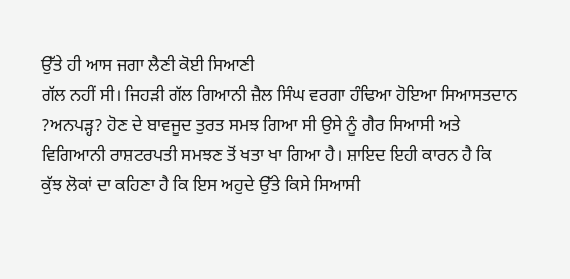ਉੱਤੇ ਹੀ ਆਸ ਜਗਾ ਲੈਣੀ ਕੋਈ ਸਿਆਣੀ
ਗੱਲ ਨਹੀਂ ਸੀ। ਜਿਹੜੀ ਗੱਲ ਗਿਆਨੀ ਜ਼ੈਲ ਸਿੰਘ ਵਰਗਾ ਹੰਢਿਆ ਹੋਇਆ ਸਿਆਸਤਦਾਨ
?ਅਨਪੜ੍ਹ? ਹੋਣ ਦੇ ਬਾਵਜੂਦ ਤੁਰਤ ਸਮਝ ਗਿਆ ਸੀ ਉਸੇ ਨੂੰ ਗੈਰ ਸਿਆਸੀ ਅਤੇ
ਵਿਗਿਆਨੀ ਰਾਸ਼ਟਰਪਤੀ ਸਮਝਣ ਤੋਂ ਖਤਾ ਖਾ ਗਿਆ ਹੈ। ਸ਼ਾਇਦ ਇਹੀ ਕਾਰਨ ਹੈ ਕਿ
ਕੁੱਝ ਲੋਕਾਂ ਦਾ ਕਹਿਣਾ ਹੈ ਕਿ ਇਸ ਅਹੁਦੇ ਉੱਤੇ ਕਿਸੇ ਸਿਆਸੀ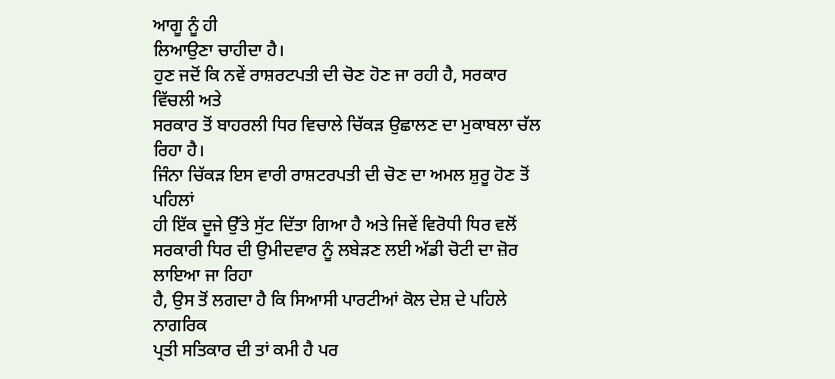ਆਗੂ ਨੂੰ ਹੀ
ਲਿਆਉਣਾ ਚਾਹੀਦਾ ਹੈ।
ਹੁਣ ਜਦੋਂ ਕਿ ਨਵੇਂ ਰਾਸ਼ਰਟਪਤੀ ਦੀ ਚੋਣ ਹੋਣ ਜਾ ਰਹੀ ਹੈ, ਸਰਕਾਰ ਵਿੱਚਲੀ ਅਤੇ
ਸਰਕਾਰ ਤੋਂ ਬਾਹਰਲੀ ਧਿਰ ਵਿਚਾਲੇ ਚਿੱਕੜ ਉਛਾਲਣ ਦਾ ਮੁਕਾਬਲਾ ਚੱਲ ਰਿਹਾ ਹੈ।
ਜਿੰਨਾ ਚਿੱਕੜ ਇਸ ਵਾਰੀ ਰਾਸ਼ਟਰਪਤੀ ਦੀ ਚੋਣ ਦਾ ਅਮਲ ਸ਼ੁਰੂ ਹੋਣ ਤੋਂ ਪਹਿਲਾਂ
ਹੀ ਇੱਕ ਦੂਜੇ ਉੱਤੇ ਸੁੱਟ ਦਿੱਤਾ ਗਿਆ ਹੈ ਅਤੇ ਜਿਵੇਂ ਵਿਰੋਧੀ ਧਿਰ ਵਲੋਂ
ਸਰਕਾਰੀ ਧਿਰ ਦੀ ਉਮੀਦਵਾਰ ਨੂੰ ਲਬੇੜਣ ਲਈ ਅੱਡੀ ਚੋਟੀ ਦਾ ਜ਼ੋਰ ਲਾਇਆ ਜਾ ਰਿਹਾ
ਹੈ, ਉਸ ਤੋਂ ਲਗਦਾ ਹੈ ਕਿ ਸਿਆਸੀ ਪਾਰਟੀਆਂ ਕੋਲ ਦੇਸ਼ ਦੇ ਪਹਿਲੇ ਨਾਗਰਿਕ
ਪ੍ਰਤੀ ਸਤਿਕਾਰ ਦੀ ਤਾਂ ਕਮੀ ਹੈ ਪਰ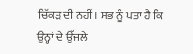ਚਿੱਕੜ ਦੀ ਨਹੀਂ। ਸਭ ਨੂੰ ਪਤਾ ਹੈ ਕਿ
ਉਨ੍ਹਾਂ ਦੇ ਉੱਜਲੇ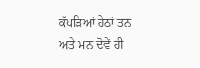ਕੱਪੜਿਆਂ ਹੇਠਾਂ ਤਨ ਅਤੇ ਮਨ ਦੋਵੇਂ ਹੀ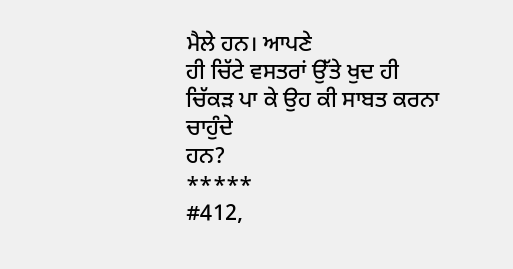ਮੈਲੇ ਹਨ। ਆਪਣੇ
ਹੀ ਚਿੱਟੇ ਵਸਤਰਾਂ ਉੱਤੇ ਖੁਦ ਹੀ ਚਿੱਕੜ ਪਾ ਕੇ ਉਹ ਕੀ ਸਾਬਤ ਕਰਨਾ ਚਾਹੁੰਦੇ
ਹਨ?
*****
#412,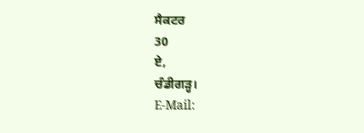ਸੈਕਟਰ
30
ਏ,
ਚੰਡੀਗੜ੍ਹ।
E-Mail: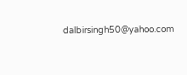dalbirsingh50@yahoo.com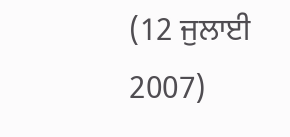(12 ਜੁਲਾਈ
2007)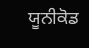ਯੂਨੀਕੋਡ